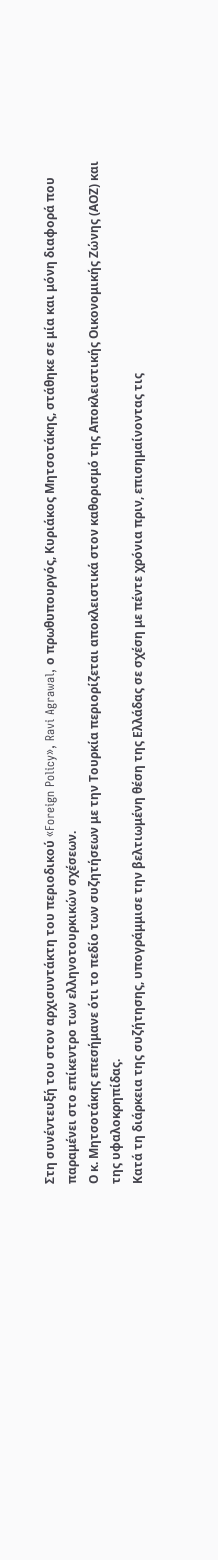Στη συνέντευξή του στον αρχισυντάκτη του περιοδικού «Foreign Policy», Ravi Agrawal, ο πρωθυπουργός, Κυριάκος Μητσοτάκης, στάθηκε σε μία και μόνη διαφορά που παραμένει στο επίκεντρο των ελληνοτουρκικών σχέσεων.
Ο κ. Μητσοτάκης επεσήμανε ότι το πεδίο των συζητήσεων με την Τουρκία περιορίζεται αποκλειστικά στον καθορισμό της Αποκλειστικής Οικονομικής Ζώνης (ΑΟΖ) και της υφαλοκρηπίδας.
Κατά τη διάρκεια της συζήτησης, υπογράμμισε την βελτιωμένη θέση της Ελλάδας σε σχέση με πέντε χρόνια πριν, επισημαίνοντας τις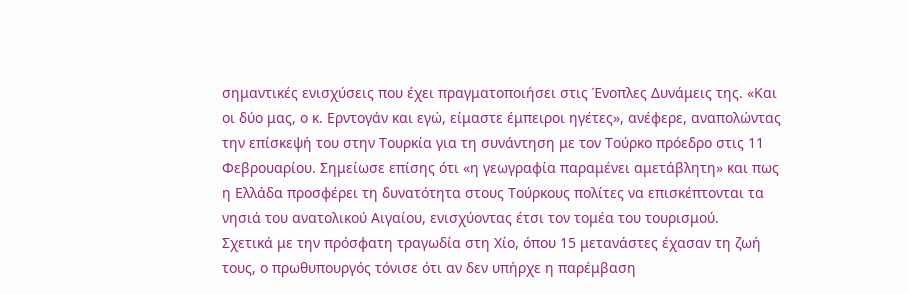σημαντικές ενισχύσεις που έχει πραγματοποιήσει στις Ένοπλες Δυνάμεις της. «Και οι δύο μας, ο κ. Ερντογάν και εγώ, είμαστε έμπειροι ηγέτες», ανέφερε, αναπολώντας την επίσκεψή του στην Τουρκία για τη συνάντηση με τον Τούρκο πρόεδρο στις 11 Φεβρουαρίου. Σημείωσε επίσης ότι «η γεωγραφία παραμένει αμετάβλητη» και πως η Ελλάδα προσφέρει τη δυνατότητα στους Τούρκους πολίτες να επισκέπτονται τα νησιά του ανατολικού Αιγαίου, ενισχύοντας έτσι τον τομέα του τουρισμού.
Σχετικά με την πρόσφατη τραγωδία στη Χίο, όπου 15 μετανάστες έχασαν τη ζωή τους, ο πρωθυπουργός τόνισε ότι αν δεν υπήρχε η παρέμβαση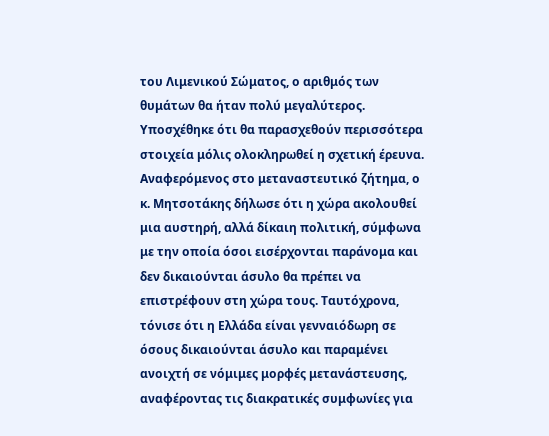του Λιμενικού Σώματος, ο αριθμός των θυμάτων θα ήταν πολύ μεγαλύτερος. Υποσχέθηκε ότι θα παρασχεθούν περισσότερα στοιχεία μόλις ολοκληρωθεί η σχετική έρευνα.
Αναφερόμενος στο μεταναστευτικό ζήτημα, ο κ. Μητσοτάκης δήλωσε ότι η χώρα ακολουθεί μια αυστηρή, αλλά δίκαιη πολιτική, σύμφωνα με την οποία όσοι εισέρχονται παράνομα και δεν δικαιούνται άσυλο θα πρέπει να επιστρέφουν στη χώρα τους. Ταυτόχρονα, τόνισε ότι η Ελλάδα είναι γενναιόδωρη σε όσους δικαιούνται άσυλο και παραμένει ανοιχτή σε νόμιμες μορφές μετανάστευσης, αναφέροντας τις διακρατικές συμφωνίες για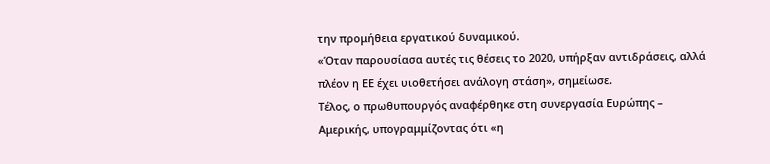την προμήθεια εργατικού δυναμικού.
«Όταν παρουσίασα αυτές τις θέσεις το 2020, υπήρξαν αντιδράσεις, αλλά πλέον η ΕΕ έχει υιοθετήσει ανάλογη στάση», σημείωσε.
Τέλος, ο πρωθυπουργός αναφέρθηκε στη συνεργασία Ευρώπης – Αμερικής, υπογραμμίζοντας ότι «η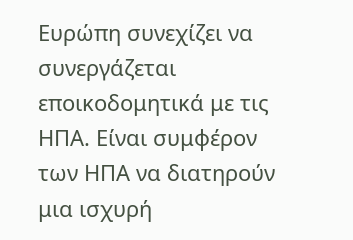Ευρώπη συνεχίζει να συνεργάζεται εποικοδομητικά με τις ΗΠΑ. Είναι συμφέρον των ΗΠΑ να διατηρούν μια ισχυρή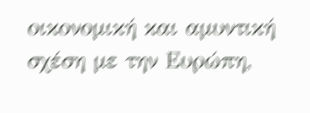οικονομική και αμυντική σχέση με την Ευρώπη,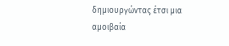δημιουργώντας έτσι μια αμοιβαία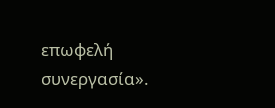επωφελή συνεργασία».